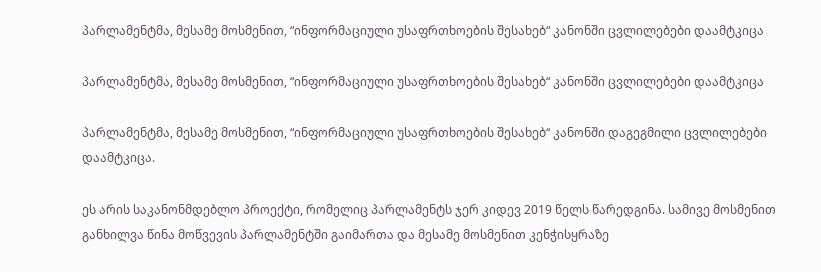პარლამენტმა, მესამე მოსმენით, “ინფორმაციული უსაფრთხოების შესახებ“ კანონში ცვლილებები დაამტკიცა

პარლამენტმა, მესამე მოსმენით, “ინფორმაციული უსაფრთხოების შესახებ“ კანონში ცვლილებები დაამტკიცა

პარლამენტმა, მესამე მოსმენით, “ინფორმაციული უსაფრთხოების შესახებ“ კანონში დაგეგმილი ცვლილებები დაამტკიცა.

ეს არის საკანონმდებლო პროექტი, რომელიც პარლამენტს ჯერ კიდევ 2019 წელს წარედგინა. სამივე მოსმენით განხილვა წინა მოწვევის პარლამენტში გაიმართა და მესამე მოსმენით კენჭისყრაზე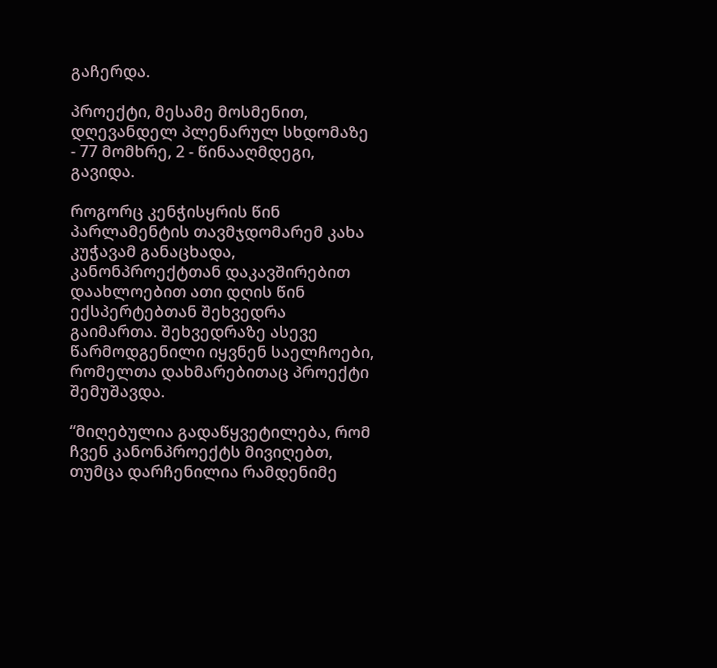გაჩერდა.

პროექტი, მესამე მოსმენით, დღევანდელ პლენარულ სხდომაზე - 77 მომხრე, 2 - წინააღმდეგი, გავიდა.

როგორც კენჭისყრის წინ პარლამენტის თავმჯდომარემ კახა კუჭავამ განაცხადა, კანონპროექტთან დაკავშირებით დაახლოებით ათი დღის წინ ექსპერტებთან შეხვედრა გაიმართა. შეხვედრაზე ასევე წარმოდგენილი იყვნენ საელჩოები, რომელთა დახმარებითაც პროექტი შემუშავდა.

“მიღებულია გადაწყვეტილება, რომ ჩვენ კანონპროექტს მივიღებთ, თუმცა დარჩენილია რამდენიმე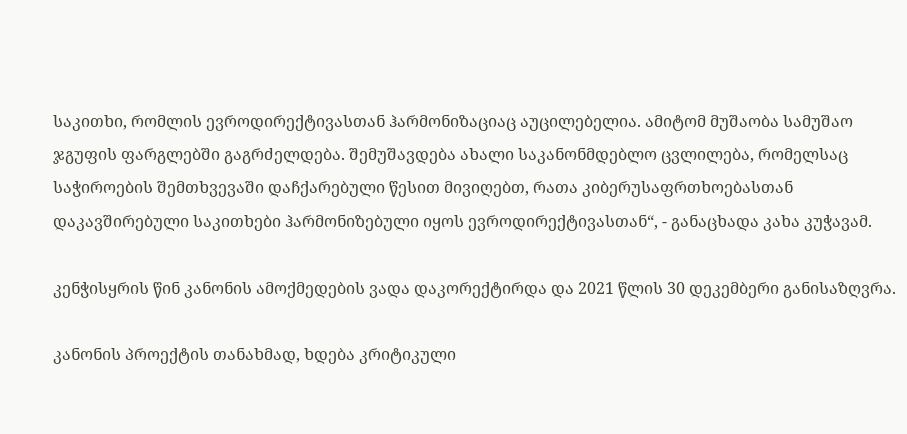საკითხი, რომლის ევროდირექტივასთან ჰარმონიზაციაც აუცილებელია. ამიტომ მუშაობა სამუშაო ჯგუფის ფარგლებში გაგრძელდება. შემუშავდება ახალი საკანონმდებლო ცვლილება, რომელსაც საჭიროების შემთხვევაში დაჩქარებული წესით მივიღებთ, რათა კიბერუსაფრთხოებასთან დაკავშირებული საკითხები ჰარმონიზებული იყოს ევროდირექტივასთან“, - განაცხადა კახა კუჭავამ.

კენჭისყრის წინ კანონის ამოქმედების ვადა დაკორექტირდა და 2021 წლის 30 დეკემბერი განისაზღვრა.

კანონის პროექტის თანახმად, ხდება კრიტიკული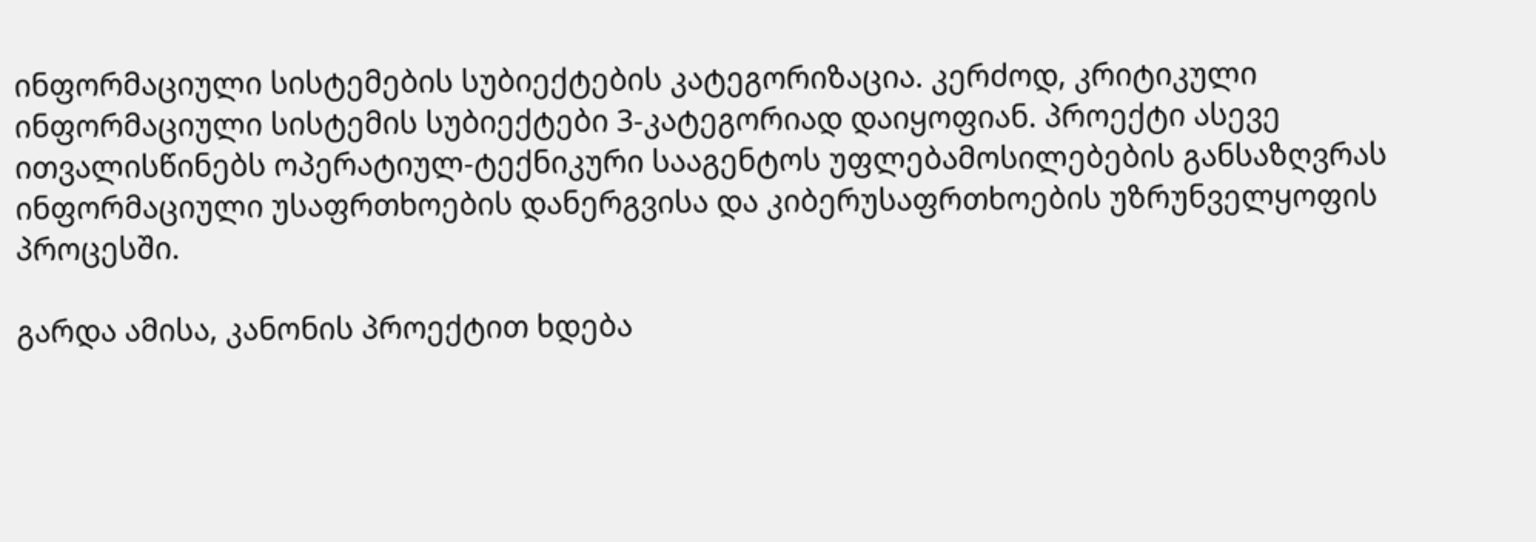ინფორმაციული სისტემების სუბიექტების კატეგორიზაცია. კერძოდ, კრიტიკული ინფორმაციული სისტემის სუბიექტები 3-კატეგორიად დაიყოფიან. პროექტი ასევე ითვალისწინებს ოპერატიულ-ტექნიკური სააგენტოს უფლებამოსილებების განსაზღვრას ინფორმაციული უსაფრთხოების დანერგვისა და კიბერუსაფრთხოების უზრუნველყოფის პროცესში.

გარდა ამისა, კანონის პროექტით ხდება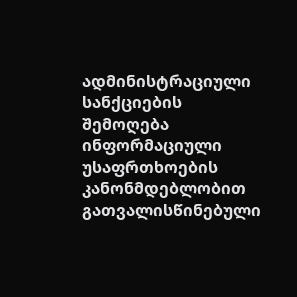ადმინისტრაციული სანქციების შემოღება ინფორმაციული უსაფრთხოების კანონმდებლობით გათვალისწინებული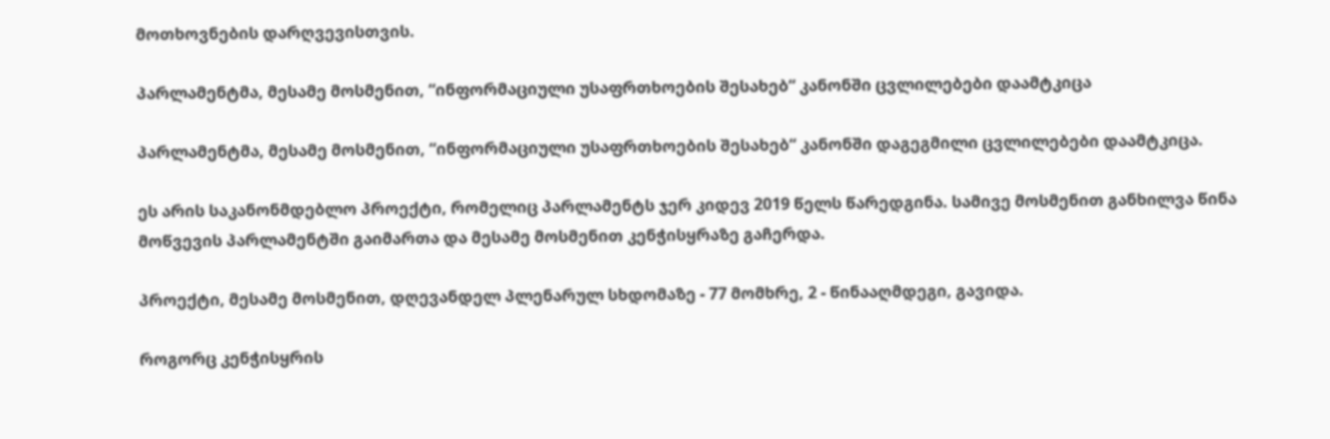მოთხოვნების დარღვევისთვის.

პარლამენტმა, მესამე მოსმენით, “ინფორმაციული უსაფრთხოების შესახებ“ კანონში ცვლილებები დაამტკიცა

პარლამენტმა, მესამე მოსმენით, “ინფორმაციული უსაფრთხოების შესახებ“ კანონში დაგეგმილი ცვლილებები დაამტკიცა.

ეს არის საკანონმდებლო პროექტი, რომელიც პარლამენტს ჯერ კიდევ 2019 წელს წარედგინა. სამივე მოსმენით განხილვა წინა მოწვევის პარლამენტში გაიმართა და მესამე მოსმენით კენჭისყრაზე გაჩერდა.

პროექტი, მესამე მოსმენით, დღევანდელ პლენარულ სხდომაზე - 77 მომხრე, 2 - წინააღმდეგი, გავიდა.

როგორც კენჭისყრის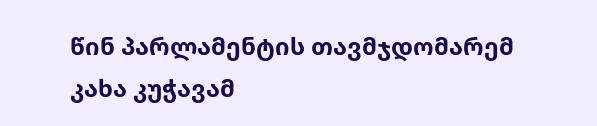წინ პარლამენტის თავმჯდომარემ კახა კუჭავამ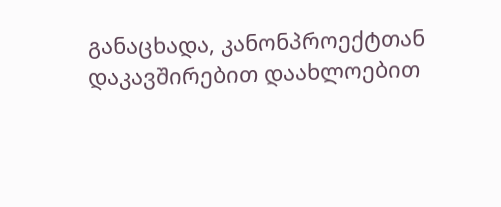განაცხადა, კანონპროექტთან დაკავშირებით დაახლოებით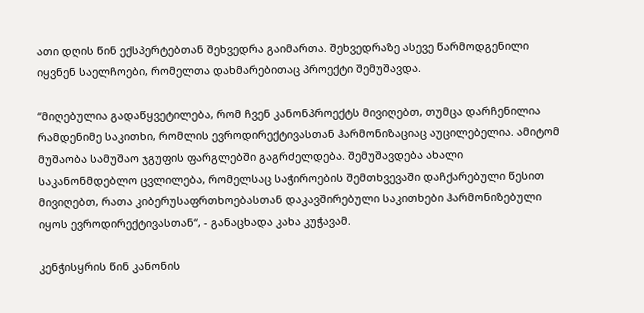ათი დღის წინ ექსპერტებთან შეხვედრა გაიმართა. შეხვედრაზე ასევე წარმოდგენილი იყვნენ საელჩოები, რომელთა დახმარებითაც პროექტი შემუშავდა.

“მიღებულია გადაწყვეტილება, რომ ჩვენ კანონპროექტს მივიღებთ, თუმცა დარჩენილია რამდენიმე საკითხი, რომლის ევროდირექტივასთან ჰარმონიზაციაც აუცილებელია. ამიტომ მუშაობა სამუშაო ჯგუფის ფარგლებში გაგრძელდება. შემუშავდება ახალი საკანონმდებლო ცვლილება, რომელსაც საჭიროების შემთხვევაში დაჩქარებული წესით მივიღებთ, რათა კიბერუსაფრთხოებასთან დაკავშირებული საკითხები ჰარმონიზებული იყოს ევროდირექტივასთან“, - განაცხადა კახა კუჭავამ.

კენჭისყრის წინ კანონის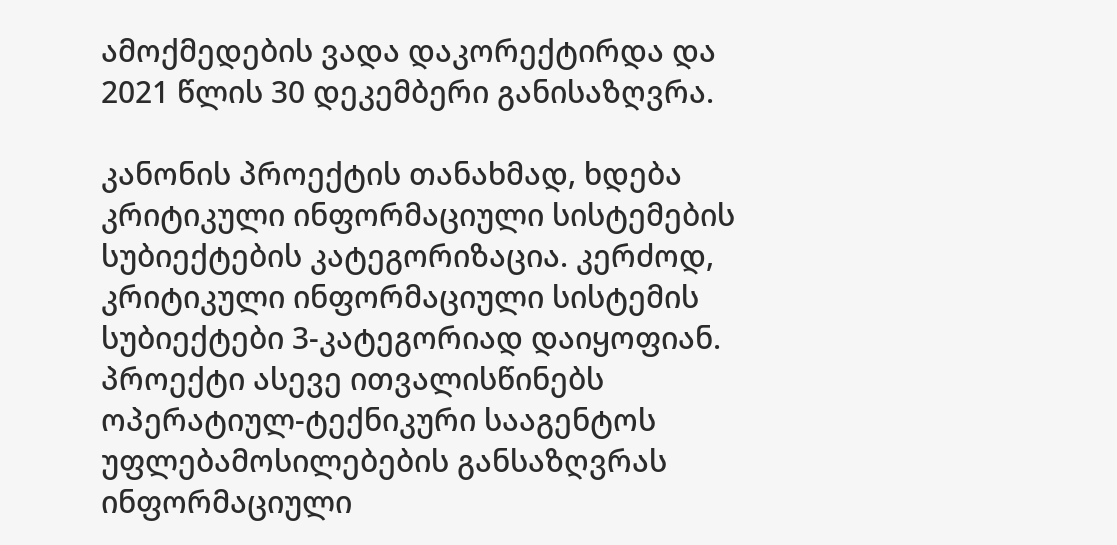ამოქმედების ვადა დაკორექტირდა და 2021 წლის 30 დეკემბერი განისაზღვრა.

კანონის პროექტის თანახმად, ხდება კრიტიკული ინფორმაციული სისტემების სუბიექტების კატეგორიზაცია. კერძოდ, კრიტიკული ინფორმაციული სისტემის სუბიექტები 3-კატეგორიად დაიყოფიან. პროექტი ასევე ითვალისწინებს ოპერატიულ-ტექნიკური სააგენტოს უფლებამოსილებების განსაზღვრას ინფორმაციული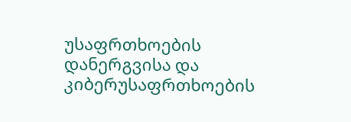უსაფრთხოების დანერგვისა და კიბერუსაფრთხოების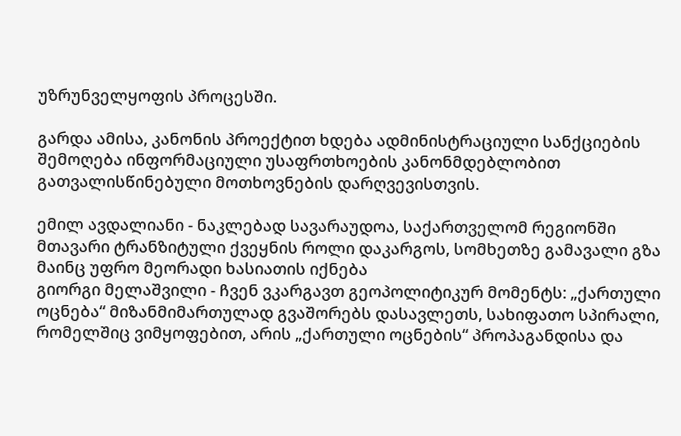უზრუნველყოფის პროცესში.

გარდა ამისა, კანონის პროექტით ხდება ადმინისტრაციული სანქციების შემოღება ინფორმაციული უსაფრთხოების კანონმდებლობით გათვალისწინებული მოთხოვნების დარღვევისთვის.

ემილ ავდალიანი - ნაკლებად სავარაუდოა, საქართველომ რეგიონში მთავარი ტრანზიტული ქვეყნის როლი დაკარგოს, სომხეთზე გამავალი გზა მაინც უფრო მეორადი ხასიათის იქნება
გიორგი მელაშვილი - ჩვენ ვკარგავთ გეოპოლიტიკურ მომენტს: „ქართული ოცნება“ მიზანმიმართულად გვაშორებს დასავლეთს, სახიფათო სპირალი, რომელშიც ვიმყოფებით, არის „ქართული ოცნების“ პროპაგანდისა და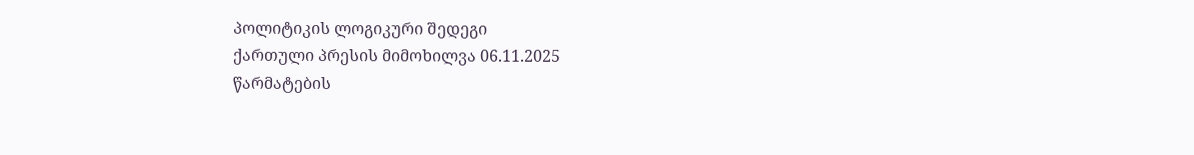პოლიტიკის ლოგიკური შედეგი
ქართული პრესის მიმოხილვა 06.11.2025
წარმატების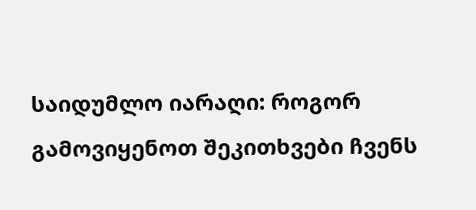საიდუმლო იარაღი: როგორ გამოვიყენოთ შეკითხვები ჩვენს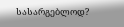სასარგებლოდ?